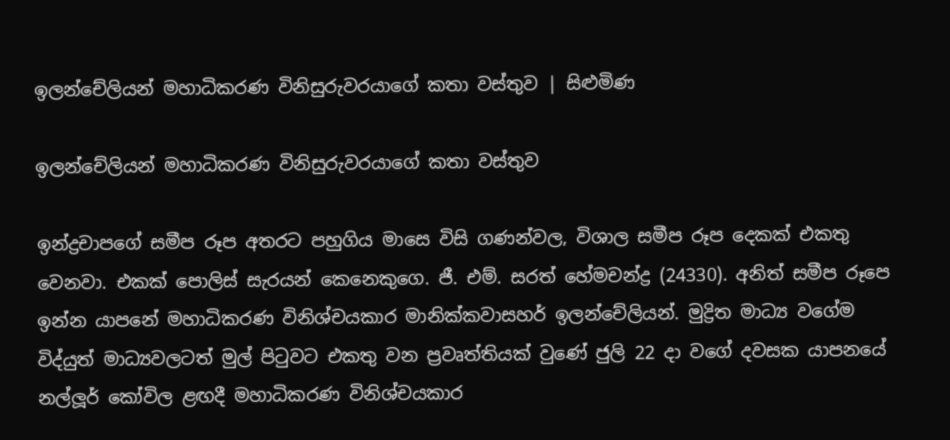ඉලන්චේලියන් මහාධිකරණ විනිසුරුවරයාගේ කතා වස්තුව | සිළුමිණ

ඉලන්චේලියන් මහාධිකරණ විනිසුරුවරයාගේ කතා වස්තුව

ඉන්ද්‍රචාපගේ සමීප රූප අතරට පහුගිය මාසෙ විසි ගණන්වල, විශාල සමීප රූප දෙකක් එකතු වෙනවා. එකක් පොලිස් සැරයන් කෙනෙකුගෙ. ජී. එම්. සරත් හේමචන්ද්‍ර (24330). අනිත් සමීප රූපෙ ඉන්න යාපනේ මහාධිකරණ විනිශ්චයකාර මානික්කවාසහර් ඉලන්චේලියන්. මුද්‍රිත මාධ්‍ය වගේම විද්යුත් මාධ්‍යවලටත් මුල් පිටුවට එකතු වන ප්‍රවෘත්තියක් වුණේ ජුලි 22 දා වගේ දවසක යාපනයේ නල්ලූර් කෝවිල ළඟදී මහාධිකරණ විනිශ්චයකාර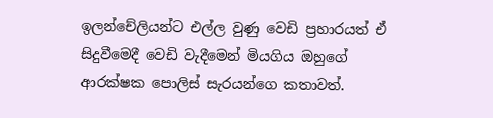ඉලන්චේලියන්ට එල්ල වුණු වෙඩි ප්‍රහාරයත් ඒ සිදුවීමෙදී වෙඩි වැදීමෙන් මියගිය ඔහුගේ ආරක්ෂක පොලිස් සැරයන්ගෙ කතාවත්.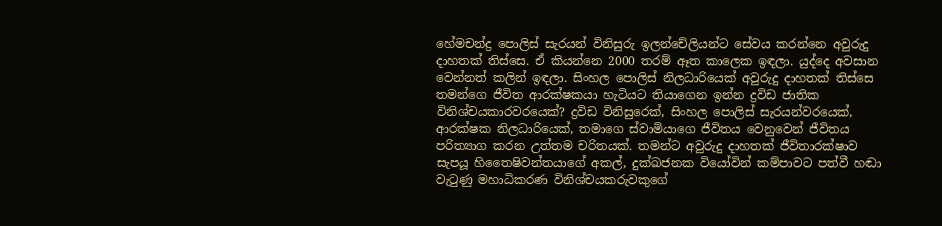හේමචන්ද්‍ර පොලිස් සැරයන් විනිසුරු ඉලන්චේලියන්ට සේවය කරන්නෙ අවුරුදු දාහතක් තිස්සෙ. ඒ කියන්නෙ 2000 තරම් ඈත කාලෙක ඉඳලා. යුද්දෙ අවසාන වෙන්නත් කලින් ඉඳලා. සිංහල පොලිස් නිලධාරියෙක් අවුරුදු දාහතක් තිස්සෙ තමන්ගෙ ජීවිත ආරක්ෂකයා හැටියට තියාගෙන ඉන්න ද්‍රවිඩ ජාතික විනිශ්චයකාරවරයෙක්? ද්‍රවිඩ විනිසුරෙක්, සිංහල පොලිස් සැරයන්වරයෙක්, ආරක්ෂක නිලධාරියෙක්, තමාගෙ ස්වාමියාගෙ ජීවිතය වෙනුවෙන් ජීවිතය පරිත්‍යාග කරන උත්තම චරිතයක්. තමන්ට අවුරුදු දාහතක් ජීවිතාරක්ෂාව සැපයූ හිතෛෂිවන්තයාගේ අකල්, දුක්ඛජනක වියෝවින් කම්පාවට පත්වී හඬා වැටුණු මහාධිකරණ විනිශ්චයකරුවකුගේ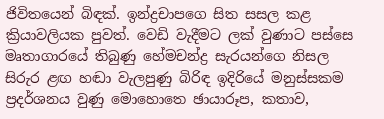ජිවිතයෙන් බිඳක්. ඉන්ද්‍රචාපගෙ සිත සසල කළ ක්‍රියාවලියක පුවත්. වෙඩි වැදීමට ලක් වුණාට පස්සෙ මෘතාගාරයේ තිබුණු හේමචන්ද්‍ර සැරයන්ගෙ නිසල සිරුර ළඟ හඬා වැලපුණු බිරිඳ ඉදිරියේ මනුස්සකම ප්‍රදර්ශනය වුණු මොහොතෙ ඡායාරූප, කතාව,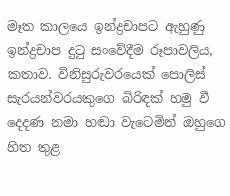මෑත කාලයෙ ඉන්ද්‍රචාපට ඇහුණු ඉන්ද්‍රචාප දුටු සංවේදීම රූපාවලිය, කතාව. විනිසුරුවරයෙක් පොලිස් සැරයන්වරයකුගෙ බිරිඳක් හමු වී දෙදණ නමා හඬා වැටෙමින් ඔහුගෙ හිත තුළ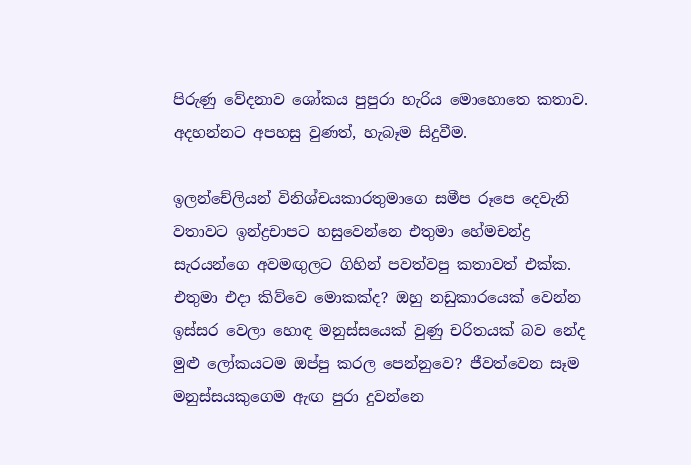පිරුණු වේදනාව ශෝකය පුපුරා හැරිය මොහොතෙ කතාව. අදහන්නට අපහසු වුණත්, හැබෑම සිදුවීම.

ඉලන්චේලියන් විනිශ්චයකාරතුමාගෙ සමීප රූපෙ දෙවැනි වතාවට ඉන්ද්‍රචාපට හසුවෙන්නෙ එතුමා හේමචන්ද්‍ර සැරයන්ගෙ අවමඟුලට ගිහින් පවත්වපු කතාවත් එක්ක. එතුමා එදා කිව්වෙ මොකක්ද? ඔහු නඩුකාරයෙක් වෙන්න ඉස්සර වෙලා හොඳ මනුස්සයෙක් වුණු චරිතයක් බව නේද මුළු ලෝකයටම ඔප්පු කරල පෙන්නුවෙ? ජීවත්වෙන සෑම මනුස්සයකුගෙම ඇඟ පුරා දුවන්නෙ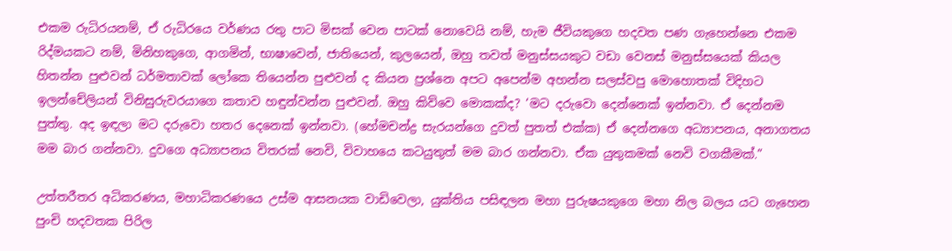එකම රුධිරයනම්, ඒ රුධිරයෙ වර්ණය රතු පාට මිසක් වෙන පාටක් නොවෙයි නම්, හැම ජීවියකුගෙ හදවත පණ ගැහෙන්නෙ එකම රිද්මයකට නම්, මිනිහකුගෙ, ආගමින්, භාෂාවෙන්, ජාතියෙන්, කුලයෙන්, ඔහු තවත් මනුස්සයකුට වඩා වෙනස් මනුස්සයෙක් කියල හිතන්න පුළුවන් ධර්මතාවක් ලෝකෙ තියෙන්න පුළුවන් ද කියන ප්‍රශ්නෙ අපට අපෙන්ම අහන්න සලස්වපු මොහොතක් විදිහට ඉලන්චේලියන් විනිසුරුවරයාගෙ කතාව හඳුන්වන්න පුළුවන්. ඔහු කිව්වෙ මොකක්ද? ‘මට දරුවො දෙන්නෙක් ඉන්නවා. ඒ දෙන්නම පුත්තු. අද ඉඳලා මට දරුවො හතර දෙනෙක් ඉන්නවා. (හේමචන්ද්‍ර සැරයන්ගෙ දුවත් පුතත් එක්ක) ඒ දෙන්නගෙ අධ්‍යාපනය, අනාගතය මම බාර ගන්නවා. දුවගෙ අධ්‍යාපනය විතරක් නෙවි, විවාහයෙ කටයුතුත් මම බාර ගන්නවා. ඒක යුතුකමක් නෙවි වගකීමක්.”

උත්තරීතර අධිකරණය, මහාධිකරණයෙ උස්ම ආසනයක වාඩිවෙලා, යුක්තිය පසිඳලන මහා පුරුෂයකුගෙ මහා නිල බලය යට ගැහෙන පුංචි හදවතක පිරිල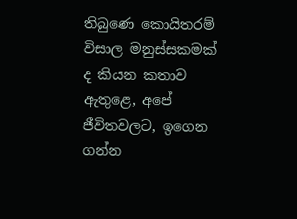තිබුණෙ කොයිතරම් විසාල මනුස්සකමක් ද කියන කතාව ඇතුළෙ, අපේ ජීවිතවලට, ඉගෙන ගන්න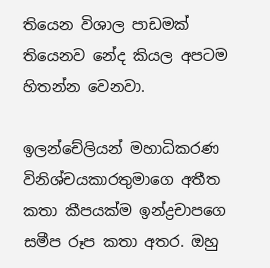තියෙන විශාල පාඩමක් තියෙනව නේද කියල අපටම හිතන්න වෙනවා.

ඉලන්චේලියන් මහාධිකරණ විනිශ්චයකාරතුමාගෙ අතීත කතා කීපයක්ම ඉන්ද්‍රචාපගෙ සමීප රූප කතා අතර. ඔහු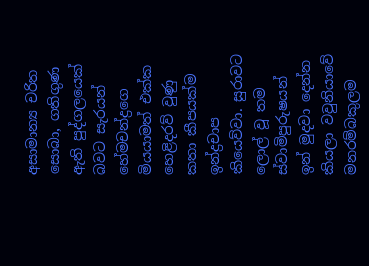අසාමාන්‍ය චරිත සොබා, ගතිගුණ ඇති පුද්ගලයෙක් බවට සැරයන් හේමචන්ද්‍රගෙ මියයාමත් එක්ක හෙළිදරව් වුණු කතා කීපයක්ම ඉන්ද්‍රචාප කියෙව්වා. සුරාවට ලොල් වූ තම ස්වාමිපුරුෂයන් ඉන් මුදවා දෙන්න කියලා වවුනියාවේ මනරම්බකුලම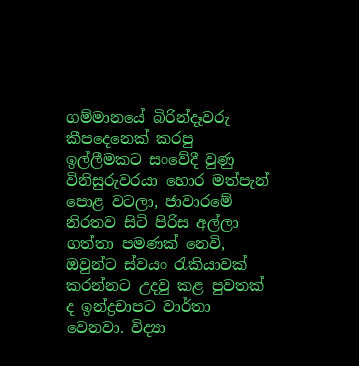ගම්මානයේ බිරින්දෑවරු කීපදෙනෙක් කරපු ඉල්ලීමකට සංවේදී වුණු විනිසුරුවරයා හොර මත්පැන් පොළ වටලා, ජාවාරමේ නිරතව සිටි පිරිස අල්ලා ගත්තා පමණක් නෙවි, ඔවුන්ට ස්වයං රැකියාවක් කරන්නට උදවු කළ පුවතක් ද ඉන්ද්‍රචාපට වාර්තා වෙනවා. විද්‍යා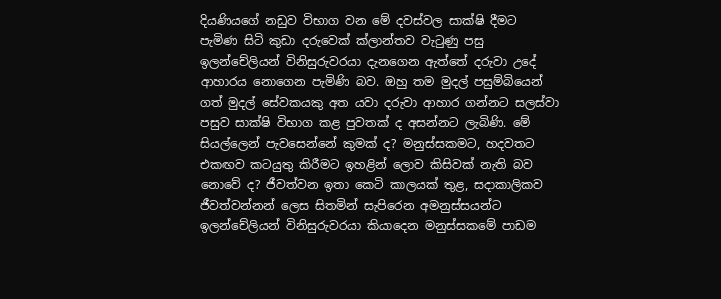දියණියගේ නඩුව විභාග වන මේ දවස්වල සාක්ෂි දීමට පැමිණ සිටි කුඩා දරුවෙක් ක්ලාන්තව වැටුණු පසු ඉලන්චේලියන් විනිසුරුවරයා දැනගෙන ඇත්තේ දරුවා උදේ ආහාරය නොගෙන පැමිණි බව. ඔහු තම මුදල් පසුම්බියෙන් ගත් මුදල් සේවකයකු අත යවා දරුවා ආහාර ගන්නට සලස්වා පසුව සාක්ෂි විභාග කළ පුවතක් ද අසන්නට ලැබිණි. මේ සියල්ලෙන් පැවසෙන්නේ කුමක් ද? මනුස්සකමට, හදවතට එකඟව කටයුතු කිරීමට ඉහළින් ලොව කිසිවක් නැති බව නොවේ ද? ජීවත්වන ඉතා කෙටි කාලයක් තුළ, සදාකාලිකව ජීවත්වන්නන් ලෙස සිතමින් සැපිරෙන අමනුස්සයන්ට ඉලන්චේලියන් විනිසුරුවරයා කියාදෙන මනුස්සකමේ පාඩම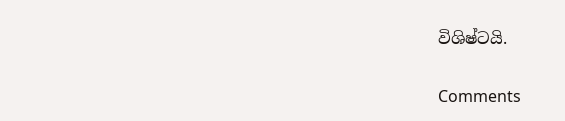විශිෂ්ටයි.

Comments